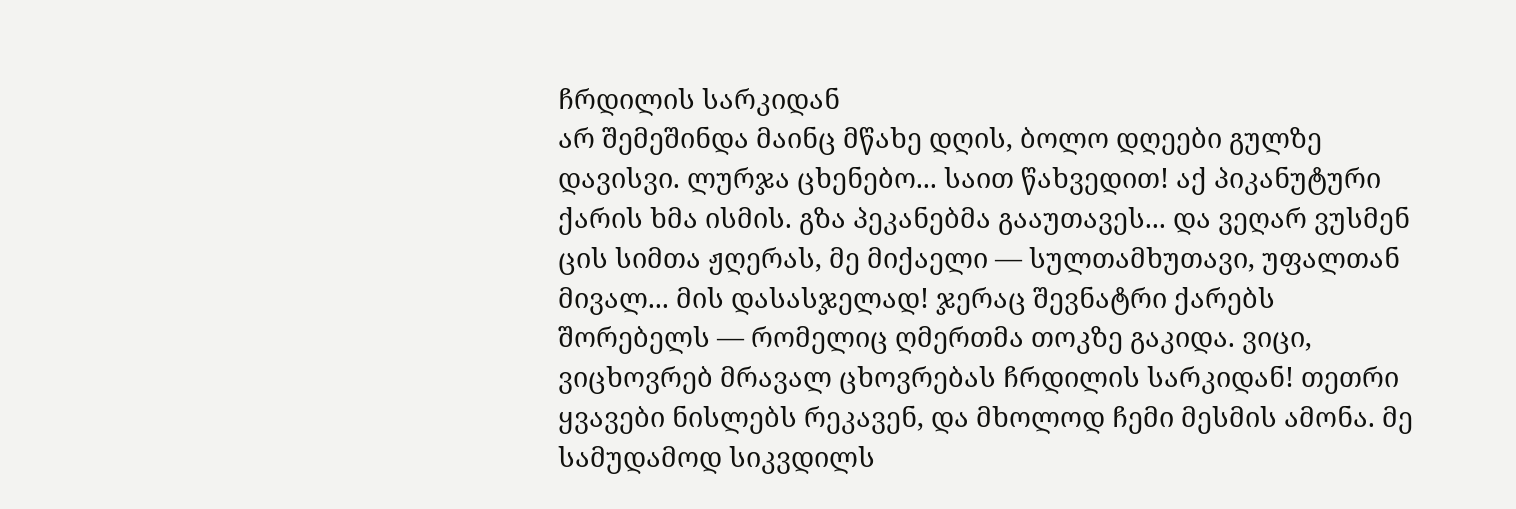ჩრდილის სარკიდან
არ შემეშინდა მაინც მწახე დღის, ბოლო დღეები გულზე დავისვი. ლურჯა ცხენებო... საით წახვედით! აქ პიკანუტური ქარის ხმა ისმის. გზა პეკანებმა გააუთავეს... და ვეღარ ვუსმენ ცის სიმთა ჟღერას, მე მიქაელი — სულთამხუთავი, უფალთან მივალ... მის დასასჯელად! ჯერაც შევნატრი ქარებს შორებელს — რომელიც ღმერთმა თოკზე გაკიდა. ვიცი, ვიცხოვრებ მრავალ ცხოვრებას ჩრდილის სარკიდან! თეთრი ყვავები ნისლებს რეკავენ, და მხოლოდ ჩემი მესმის ამონა. მე სამუდამოდ სიკვდილს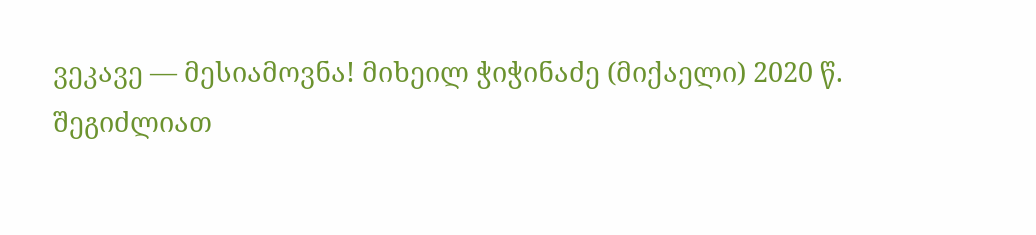ვეკავე — მესიამოვნა! მიხეილ ჭიჭინაძე (მიქაელი) 2020 წ.
შეგიძლიათ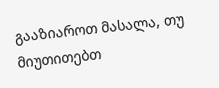გააზიაროთ მასალა, თუ მიუთითებთ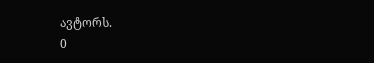ავტორს.
0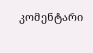კომენტარი